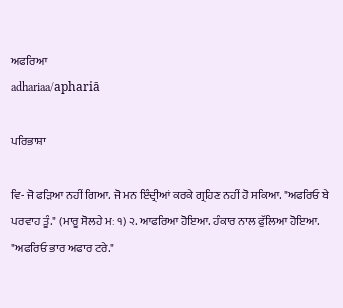ਅਫਰਿਆ
adhariaa/aphariā

ਪਰਿਭਾਸ਼ਾ

ਵਿ- ਜੋ ਫੜਿਆ ਨਹੀਂ ਗਿਆ. ਜੋ ਮਨ ਇੰਦ੍ਰੀਆਂ ਕਰਕੇ ਗ੍ਰਹਿਣ ਨਹੀਂ ਹੋ ਸਕਿਆ. "ਅਫਰਿਓ ਬੇ ਪਰਵਾਹ ਤੂੰ." (ਮਾਰੂ ਸੋਲਹੇ ਮਃ ੧) ੨. ਆਫਰਿਆ ਹੋਇਆ. ਹੰਕਾਰ ਨਾਲ ਫੁੱਲਿਆ ਹੋਇਆ. "ਅਫਰਿਓ ਭਾਰ ਅਫਾਰ ਟਰੇ."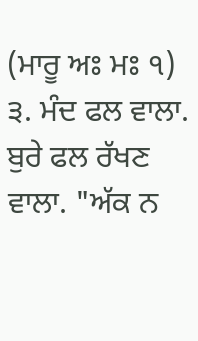(ਮਾਰੂ ਅਃ ਮਃ ੧) ੩. ਮੰਦ ਫਲ ਵਾਲਾ. ਬੁਰੇ ਫਲ ਰੱਖਣ ਵਾਲਾ. "ਅੱਕ ਨ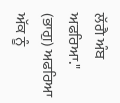ਲੱਗੈ ਅੰਬ ਅਫਰਿਆ." (ਭਾਗੁ) ਅਫਰਿਆ ਅੱਕ ਨੂੰ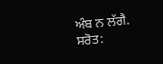ਅੰਬ ਨ ਲੱਗੈ.
ਸਰੋਤ: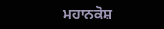ਮਹਾਨਕੋਸ਼